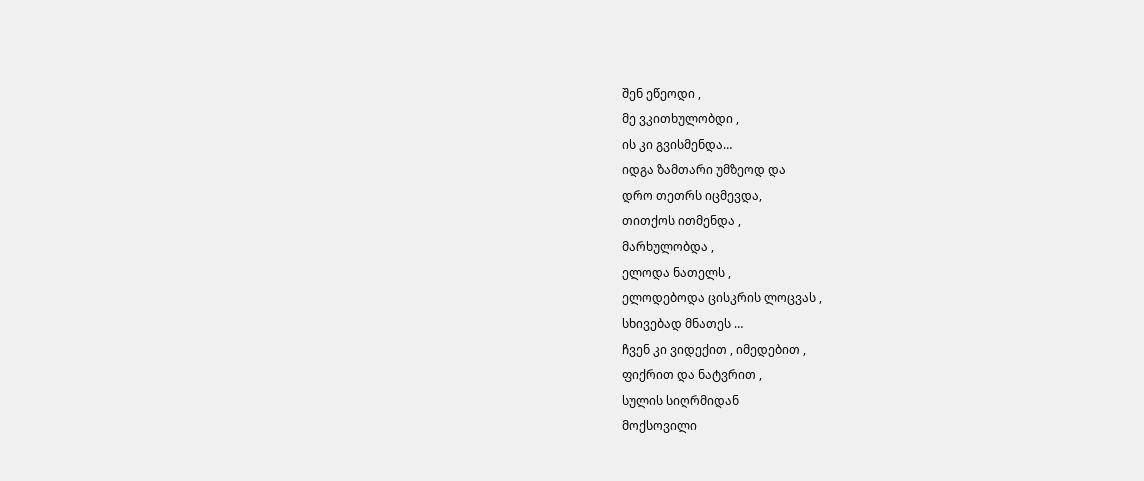შენ ეწეოდი ,
მე ვკითხულობდი ,
ის კი გვისმენდა…
იდგა ზამთარი უმზეოდ და
დრო თეთრს იცმევდა,
თითქოს ითმენდა ,
მარხულობდა ,
ელოდა ნათელს ,
ელოდებოდა ცისკრის ლოცვას ,
სხივებად მნათეს …
ჩვენ კი ვიდექით , იმედებით ,
ფიქრით და ნატვრით ,
სულის სიღრმიდან
მოქსოვილი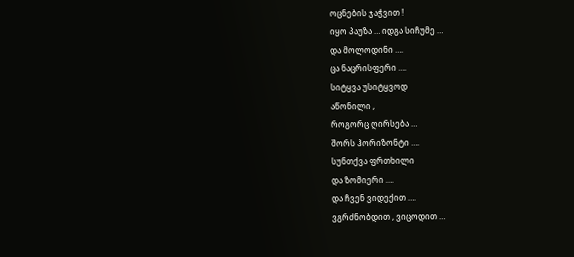ოცნების ჯაჭვით !
იყო პაუზა … იდგა სიჩუმე …
და მოლოდინი ….
ცა ნაცრისფერი ….
სიტყვა უსიტყვოდ
აწონილი ,
როგორც ღირსება …
შორს ჰორიზონტი ….
სუნთქვა ფრთხილი
და ზომიერი ….
და ჩვენ ვიდექით ….
ვგრძნობდით , ვიცოდით …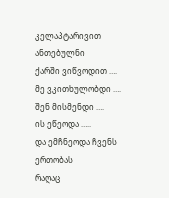კელაპტარივით ანთებულნი
ქარში ვიწვოდით ….
მე ვკითხულობდი ….
შენ მისმენდი ….
ის ეწეოდა …..
და ემჩნეოდა ჩვენს ერთობას
რაღაც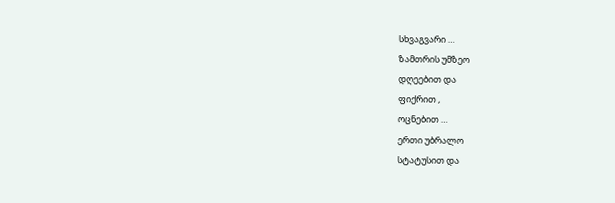სხვაგვარი …
ზამთრის უმზეო
დღეებით და
ფიქრით ,
ოცნებით …
ერთი უბრალო
სტატუსით და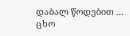დაბალ წოდებით …
ცხო